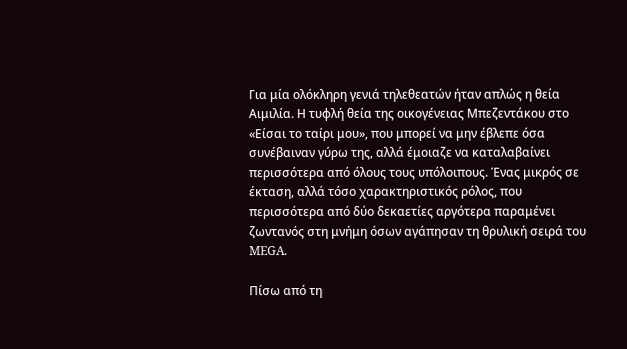Για μία ολόκληρη γενιά τηλεθεατών ήταν απλώς η θεία Αιμιλία. Η τυφλή θεία της οικογένειας Μπεζεντάκου στο «Είσαι το ταίρι μου», που μπορεί να μην έβλεπε όσα συνέβαιναν γύρω της, αλλά έμοιαζε να καταλαβαίνει περισσότερα από όλους τους υπόλοιπους. Ένας μικρός σε έκταση, αλλά τόσο χαρακτηριστικός ρόλος, που περισσότερα από δύο δεκαετίες αργότερα παραμένει ζωντανός στη μνήμη όσων αγάπησαν τη θρυλική σειρά του MEGA.

Πίσω από τη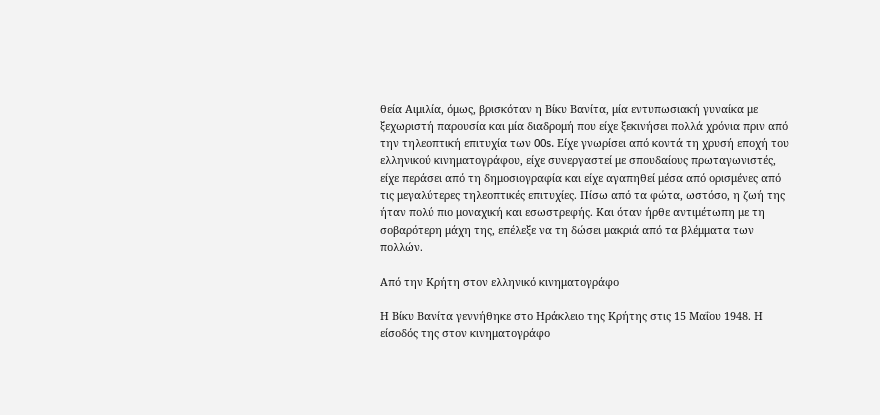θεία Αιμιλία, όμως, βρισκόταν η Βίκυ Βανίτα, μία εντυπωσιακή γυναίκα με ξεχωριστή παρουσία και μία διαδρομή που είχε ξεκινήσει πολλά χρόνια πριν από την τηλεοπτική επιτυχία των 00s. Είχε γνωρίσει από κοντά τη χρυσή εποχή του ελληνικού κινηματογράφου, είχε συνεργαστεί με σπουδαίους πρωταγωνιστές, είχε περάσει από τη δημοσιογραφία και είχε αγαπηθεί μέσα από ορισμένες από τις μεγαλύτερες τηλεοπτικές επιτυχίες. Πίσω από τα φώτα, ωστόσο, η ζωή της ήταν πολύ πιο μοναχική και εσωστρεφής. Και όταν ήρθε αντιμέτωπη με τη σοβαρότερη μάχη της, επέλεξε να τη δώσει μακριά από τα βλέμματα των πολλών.

Από την Κρήτη στον ελληνικό κινηματογράφο

Η Βίκυ Βανίτα γεννήθηκε στο Ηράκλειο της Κρήτης στις 15 Μαΐου 1948. Η είσοδός της στον κινηματογράφο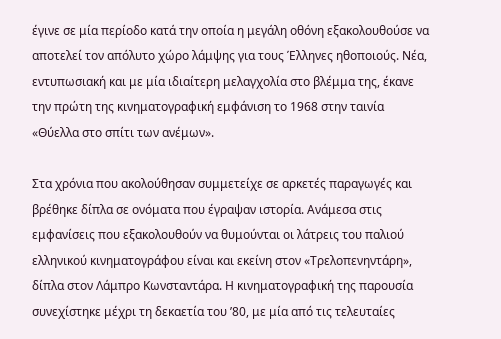έγινε σε μία περίοδο κατά την οποία η μεγάλη οθόνη εξακολουθούσε να αποτελεί τον απόλυτο χώρο λάμψης για τους Έλληνες ηθοποιούς. Νέα, εντυπωσιακή και με μία ιδιαίτερη μελαγχολία στο βλέμμα της, έκανε την πρώτη της κινηματογραφική εμφάνιση το 1968 στην ταινία «Θύελλα στο σπίτι των ανέμων».

Στα χρόνια που ακολούθησαν συμμετείχε σε αρκετές παραγωγές και βρέθηκε δίπλα σε ονόματα που έγραψαν ιστορία. Ανάμεσα στις εμφανίσεις που εξακολουθούν να θυμούνται οι λάτρεις του παλιού ελληνικού κινηματογράφου είναι και εκείνη στον «Τρελοπενηντάρη», δίπλα στον Λάμπρο Κωνσταντάρα. Η κινηματογραφική της παρουσία συνεχίστηκε μέχρι τη δεκαετία του ’80, με μία από τις τελευταίες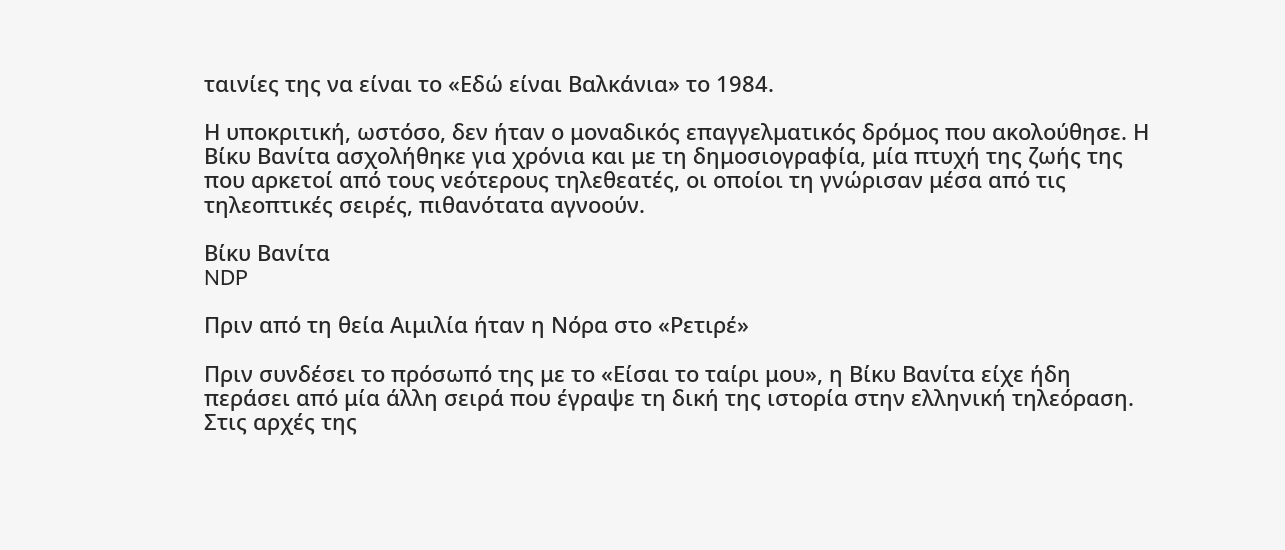ταινίες της να είναι το «Εδώ είναι Βαλκάνια» το 1984.

Η υποκριτική, ωστόσο, δεν ήταν ο μοναδικός επαγγελματικός δρόμος που ακολούθησε. Η Βίκυ Βανίτα ασχολήθηκε για χρόνια και με τη δημοσιογραφία, μία πτυχή της ζωής της που αρκετοί από τους νεότερους τηλεθεατές, οι οποίοι τη γνώρισαν μέσα από τις τηλεοπτικές σειρές, πιθανότατα αγνοούν.

Bίκυ Βανίτα
NDP

Πριν από τη θεία Αιμιλία ήταν η Νόρα στο «Ρετιρέ»

Πριν συνδέσει το πρόσωπό της με το «Είσαι το ταίρι μου», η Βίκυ Βανίτα είχε ήδη περάσει από μία άλλη σειρά που έγραψε τη δική της ιστορία στην ελληνική τηλεόραση. Στις αρχές της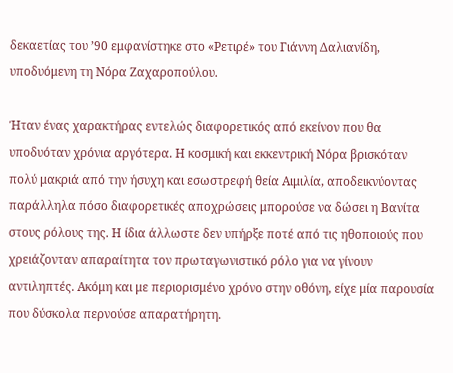δεκαετίας του ’90 εμφανίστηκε στο «Ρετιρέ» του Γιάννη Δαλιανίδη, υποδυόμενη τη Νόρα Ζαχαροπούλου.

Ήταν ένας χαρακτήρας εντελώς διαφορετικός από εκείνον που θα υποδυόταν χρόνια αργότερα. Η κοσμική και εκκεντρική Νόρα βρισκόταν πολύ μακριά από την ήσυχη και εσωστρεφή θεία Αιμιλία, αποδεικνύοντας παράλληλα πόσο διαφορετικές αποχρώσεις μπορούσε να δώσει η Βανίτα στους ρόλους της. Η ίδια άλλωστε δεν υπήρξε ποτέ από τις ηθοποιούς που χρειάζονταν απαραίτητα τον πρωταγωνιστικό ρόλο για να γίνουν αντιληπτές. Ακόμη και με περιορισμένο χρόνο στην οθόνη, είχε μία παρουσία που δύσκολα περνούσε απαρατήρητη.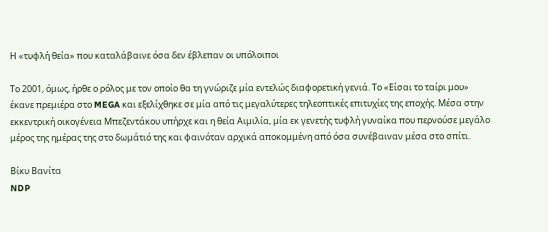Η «τυφλή θεία» που καταλάβαινε όσα δεν έβλεπαν οι υπόλοιποι

Το 2001, όμως, ήρθε ο ρόλος με τον οποίο θα τη γνώριζε μία εντελώς διαφορετική γενιά. Το «Είσαι το ταίρι μου» έκανε πρεμιέρα στο MEGA και εξελίχθηκε σε μία από τις μεγαλύτερες τηλεοπτικές επιτυχίες της εποχής. Μέσα στην εκκεντρική οικογένεια Μπεζεντάκου υπήρχε και η θεία Αιμιλία, μία εκ γενετής τυφλή γυναίκα που περνούσε μεγάλο μέρος της ημέρας της στο δωμάτιό της και φαινόταν αρχικά αποκομμένη από όσα συνέβαιναν μέσα στο σπίτι.

Bίκυ Βανίτα
NDP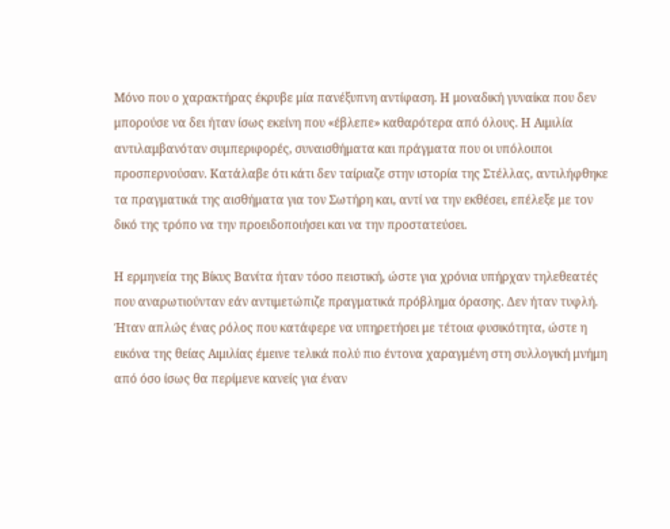Μόνο που ο χαρακτήρας έκρυβε μία πανέξυπνη αντίφαση. Η μοναδική γυναίκα που δεν μπορούσε να δει ήταν ίσως εκείνη που «έβλεπε» καθαρότερα από όλους. Η Αιμιλία αντιλαμβανόταν συμπεριφορές, συναισθήματα και πράγματα που οι υπόλοιποι προσπερνούσαν. Κατάλαβε ότι κάτι δεν ταίριαζε στην ιστορία της Στέλλας, αντιλήφθηκε τα πραγματικά της αισθήματα για τον Σωτήρη και, αντί να την εκθέσει, επέλεξε με τον δικό της τρόπο να την προειδοποιήσει και να την προστατεύσει.

Η ερμηνεία της Βίκυς Βανίτα ήταν τόσο πειστική, ώστε για χρόνια υπήρχαν τηλεθεατές που αναρωτιούνταν εάν αντιμετώπιζε πραγματικά πρόβλημα όρασης. Δεν ήταν τυφλή. Ήταν απλώς ένας ρόλος που κατάφερε να υπηρετήσει με τέτοια φυσικότητα, ώστε η εικόνα της θείας Αιμιλίας έμεινε τελικά πολύ πιο έντονα χαραγμένη στη συλλογική μνήμη από όσο ίσως θα περίμενε κανείς για έναν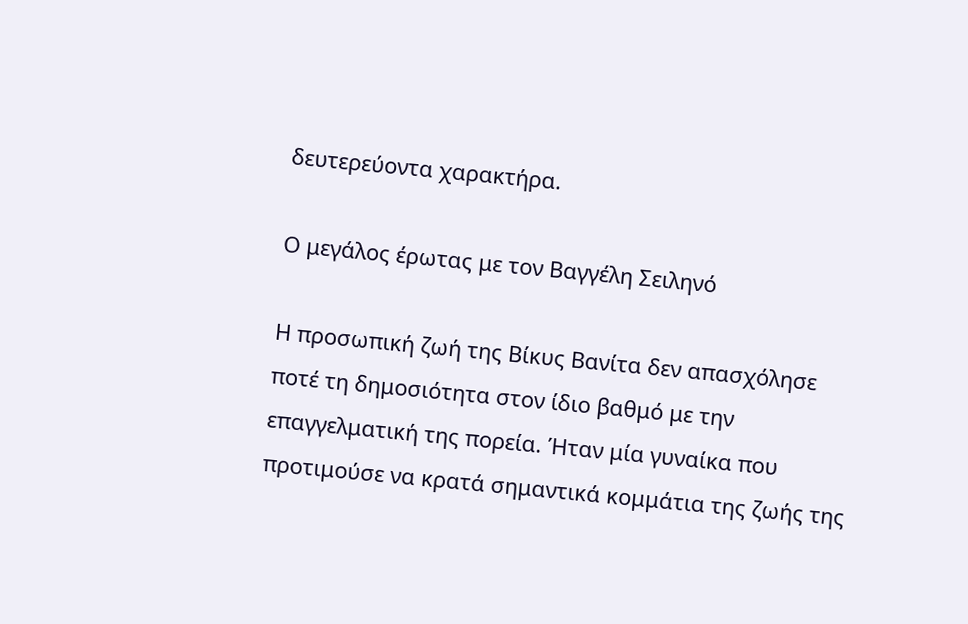δευτερεύοντα χαρακτήρα.

Ο μεγάλος έρωτας με τον Βαγγέλη Σειληνό

Η προσωπική ζωή της Βίκυς Βανίτα δεν απασχόλησε ποτέ τη δημοσιότητα στον ίδιο βαθμό με την επαγγελματική της πορεία. Ήταν μία γυναίκα που προτιμούσε να κρατά σημαντικά κομμάτια της ζωής της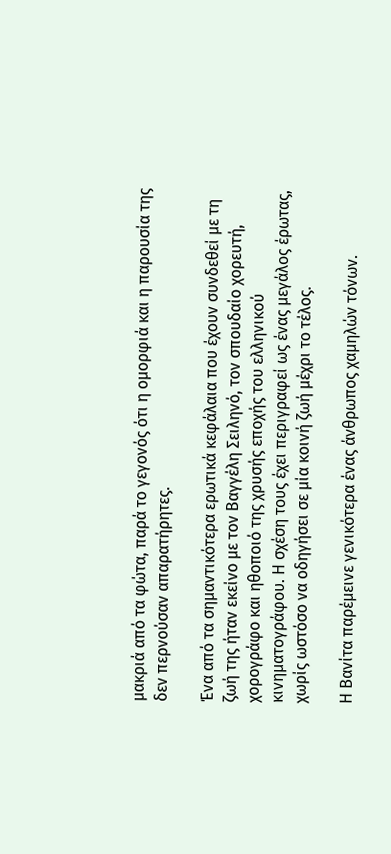μακριά από τα φώτα, παρά το γεγονός ότι η ομορφιά και η παρουσία της δεν περνούσαν απαρατήρητες.

Ένα από τα σημαντικότερα ερωτικά κεφάλαια που έχουν συνδεθεί με τη ζωή της ήταν εκείνο με τον Βαγγέλη Σειληνό, τον σπουδαίο χορευτή, χορογράφο και ηθοποιό της χρυσής εποχής του ελληνικού κινηματογράφου. Η σχέση τους έχει περιγραφεί ως ένας μεγάλος έρωτας, χωρίς ωστόσο να οδηγήσει σε μία κοινή ζωή μέχρι το τέλος.

Η Βανίτα παρέμεινε γενικότερα ένας άνθρωπος χαμηλών τόνων.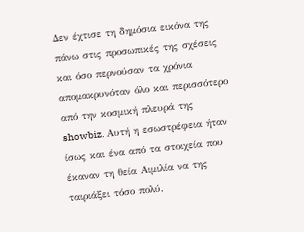Δεν έχτισε τη δημόσια εικόνα της πάνω στις προσωπικές της σχέσεις και όσο περνούσαν τα χρόνια απομακρυνόταν όλο και περισσότερο από την κοσμική πλευρά της showbiz. Αυτή η εσωστρέφεια ήταν ίσως και ένα από τα στοιχεία που έκαναν τη θεία Αιμιλία να της ταιριάξει τόσο πολύ.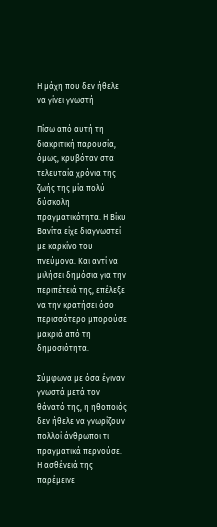Η μάχη που δεν ήθελε να γίνει γνωστή

Πίσω από αυτή τη διακριτική παρουσία, όμως, κρυβόταν στα τελευταία χρόνια της ζωής της μία πολύ δύσκολη πραγματικότητα. Η Βίκυ Βανίτα είχε διαγνωστεί με καρκίνο του πνεύμονα. Και αντί να μιλήσει δημόσια για την περιπέτειά της, επέλεξε να την κρατήσει όσο περισσότερο μπορούσε μακριά από τη δημοσιότητα.

Σύμφωνα με όσα έγιναν γνωστά μετά τον θάνατό της, η ηθοποιός δεν ήθελε να γνωρίζουν πολλοί άνθρωποι τι πραγματικά περνούσε. Η ασθένειά της παρέμεινε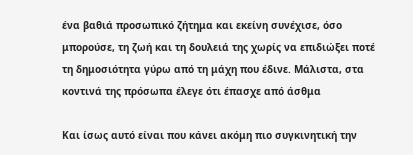ένα βαθιά προσωπικό ζήτημα και εκείνη συνέχισε, όσο μπορούσε, τη ζωή και τη δουλειά της χωρίς να επιδιώξει ποτέ τη δημοσιότητα γύρω από τη μάχη που έδινε. Μάλιστα, στα κοντινά της πρόσωπα έλεγε ότι έπασχε από άσθμα

Και ίσως αυτό είναι που κάνει ακόμη πιο συγκινητική την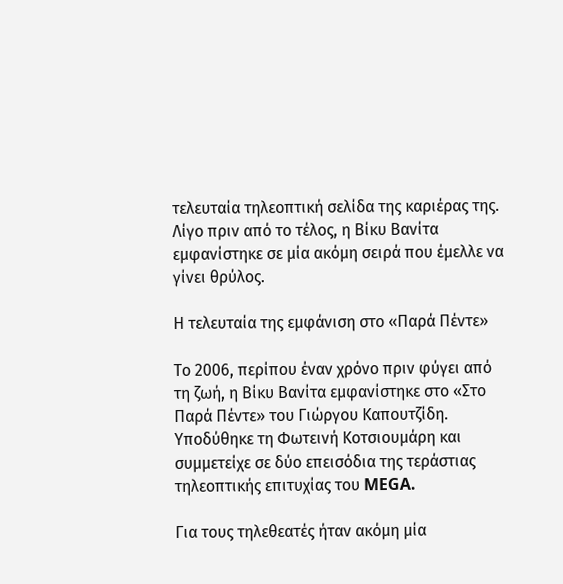τελευταία τηλεοπτική σελίδα της καριέρας της. Λίγο πριν από το τέλος, η Βίκυ Βανίτα εμφανίστηκε σε μία ακόμη σειρά που έμελλε να γίνει θρύλος.

Η τελευταία της εμφάνιση στο «Παρά Πέντε»

Το 2006, περίπου έναν χρόνο πριν φύγει από τη ζωή, η Βίκυ Βανίτα εμφανίστηκε στο «Στο Παρά Πέντε» του Γιώργου Καπουτζίδη. Υποδύθηκε τη Φωτεινή Κοτσιουμάρη και συμμετείχε σε δύο επεισόδια της τεράστιας τηλεοπτικής επιτυχίας του MEGA.

Για τους τηλεθεατές ήταν ακόμη μία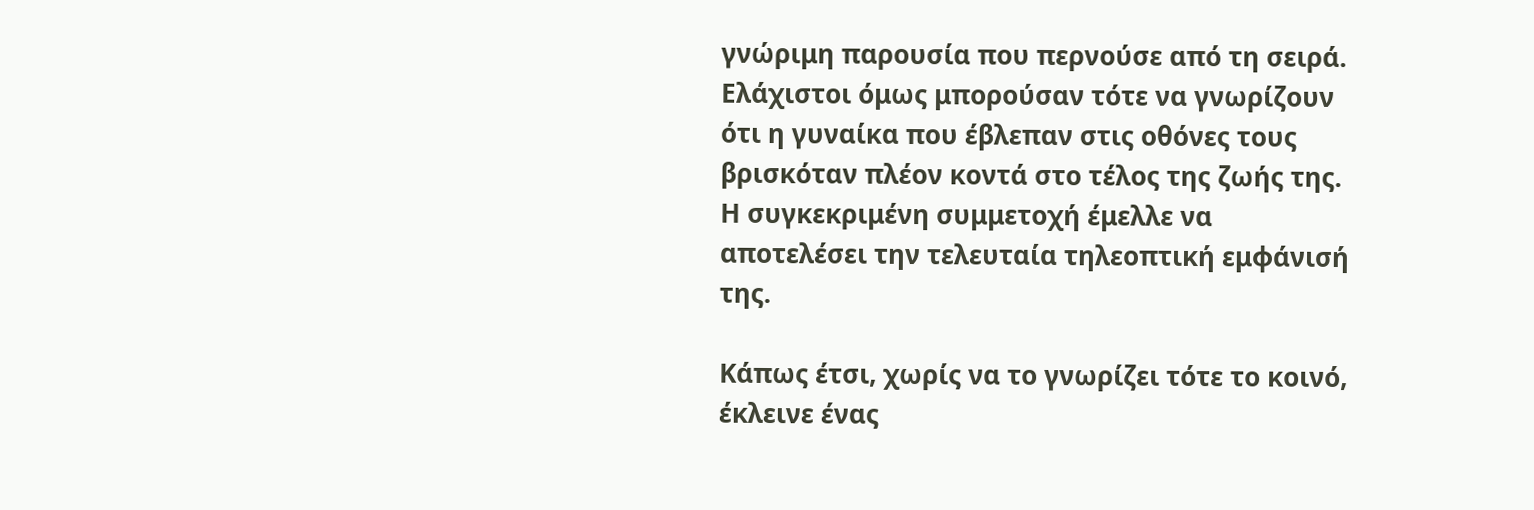γνώριμη παρουσία που περνούσε από τη σειρά. Ελάχιστοι όμως μπορούσαν τότε να γνωρίζουν ότι η γυναίκα που έβλεπαν στις οθόνες τους βρισκόταν πλέον κοντά στο τέλος της ζωής της. Η συγκεκριμένη συμμετοχή έμελλε να αποτελέσει την τελευταία τηλεοπτική εμφάνισή της.

Κάπως έτσι, χωρίς να το γνωρίζει τότε το κοινό, έκλεινε ένας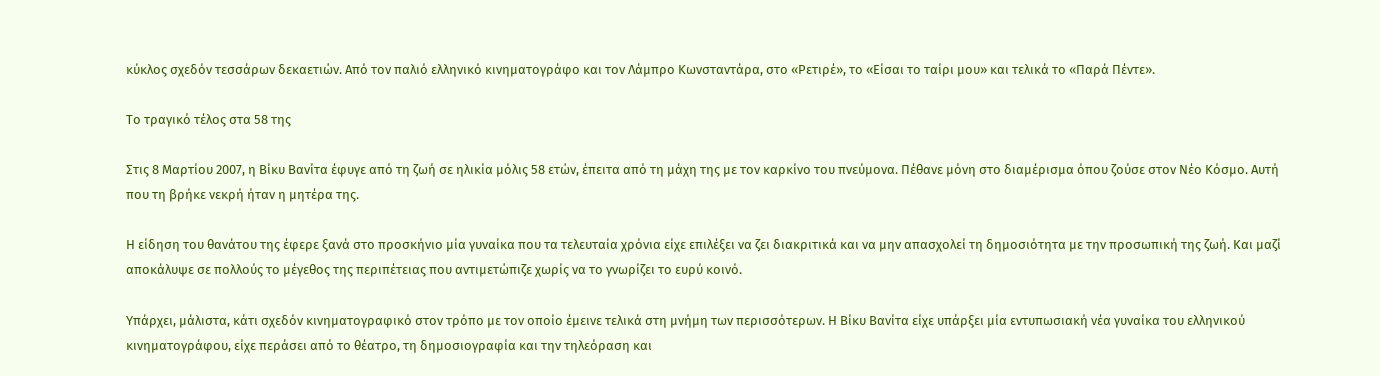κύκλος σχεδόν τεσσάρων δεκαετιών. Από τον παλιό ελληνικό κινηματογράφο και τον Λάμπρο Κωνσταντάρα, στο «Ρετιρέ», το «Είσαι το ταίρι μου» και τελικά το «Παρά Πέντε».

Το τραγικό τέλος στα 58 της

Στις 8 Μαρτίου 2007, η Βίκυ Βανίτα έφυγε από τη ζωή σε ηλικία μόλις 58 ετών, έπειτα από τη μάχη της με τον καρκίνο του πνεύμονα. Πέθανε μόνη στο διαμέρισμα όπου ζούσε στον Νέο Κόσμο. Αυτή που τη βρήκε νεκρή ήταν η μητέρα της.

Η είδηση του θανάτου της έφερε ξανά στο προσκήνιο μία γυναίκα που τα τελευταία χρόνια είχε επιλέξει να ζει διακριτικά και να μην απασχολεί τη δημοσιότητα με την προσωπική της ζωή. Και μαζί αποκάλυψε σε πολλούς το μέγεθος της περιπέτειας που αντιμετώπιζε χωρίς να το γνωρίζει το ευρύ κοινό.

Υπάρχει, μάλιστα, κάτι σχεδόν κινηματογραφικό στον τρόπο με τον οποίο έμεινε τελικά στη μνήμη των περισσότερων. Η Βίκυ Βανίτα είχε υπάρξει μία εντυπωσιακή νέα γυναίκα του ελληνικού κινηματογράφου, είχε περάσει από το θέατρο, τη δημοσιογραφία και την τηλεόραση και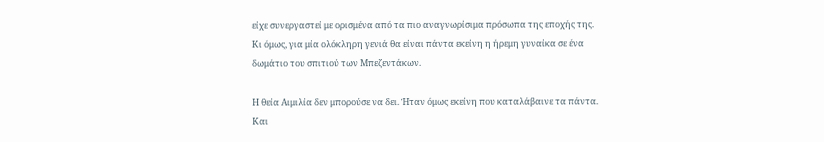είχε συνεργαστεί με ορισμένα από τα πιο αναγνωρίσιμα πρόσωπα της εποχής της. Κι όμως, για μία ολόκληρη γενιά θα είναι πάντα εκείνη η ήρεμη γυναίκα σε ένα δωμάτιο του σπιτιού των Μπεζεντάκων.

Η θεία Αιμιλία δεν μπορούσε να δει. Ήταν όμως εκείνη που καταλάβαινε τα πάντα. Και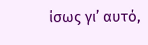ίσως γι’ αυτό,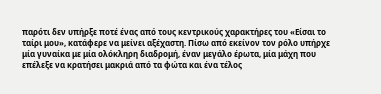παρότι δεν υπήρξε ποτέ ένας από τους κεντρικούς χαρακτήρες του «Είσαι το ταίρι μου», κατάφερε να μείνει αξέχαστη. Πίσω από εκείνον τον ρόλο υπήρχε μία γυναίκα με μία ολόκληρη διαδρομή, έναν μεγάλο έρωτα, μία μάχη που επέλεξε να κρατήσει μακριά από τα φώτα και ένα τέλος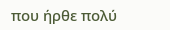που ήρθε πολύ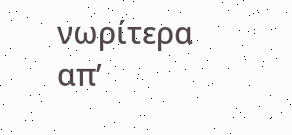νωρίτερα απ’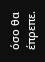όσο θα έπρεπε.